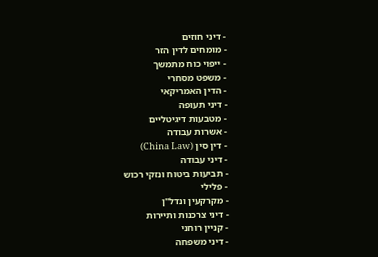- דיני חוזים
- מומחים לדין הזר
- ייפוי כוח מתמשך
- משפט מסחרי
- הדין האמריקאי
- דיני תעופה
- מטבעות דיגיטליים
- אשרות עבודה
- דין סין (China Law)
- דיני עבודה
- תביעות ביטוח ונזקי רכוש
- פלילי
- מקרקעין ונדל"ן
- דיני צרכנות ותיירות
- קניין רוחני
- דיני משפחה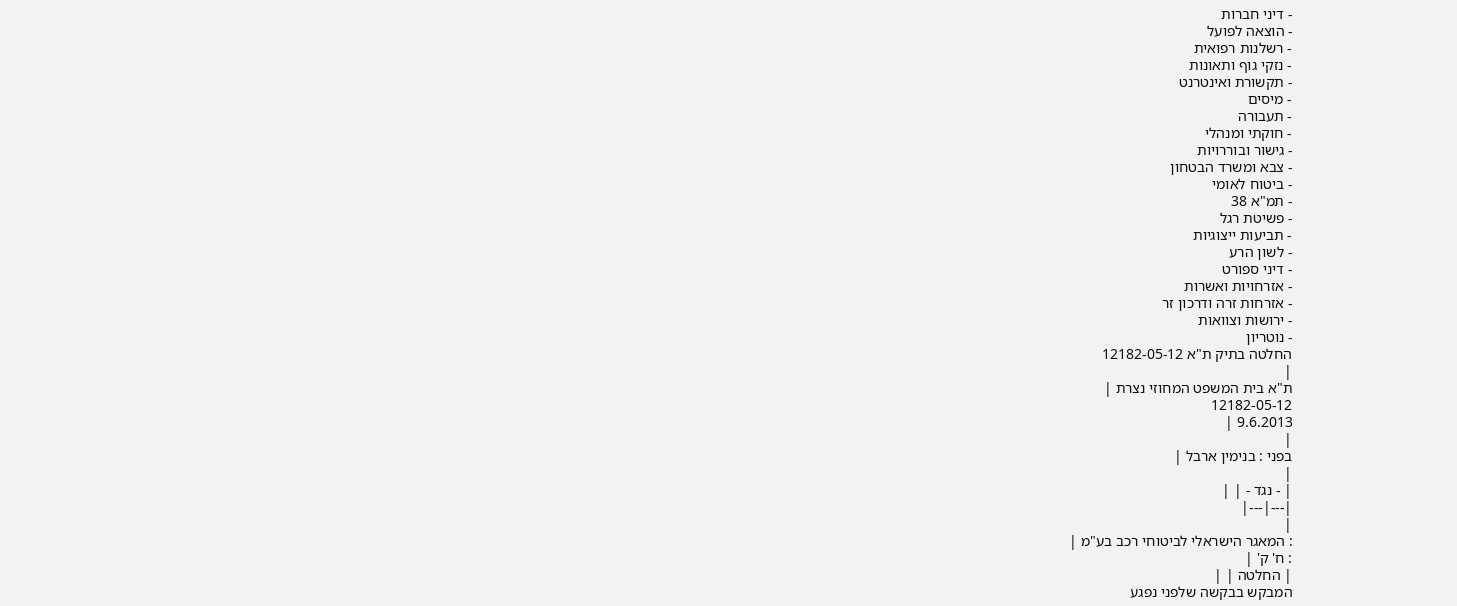- דיני חברות
- הוצאה לפועל
- רשלנות רפואית
- נזקי גוף ותאונות
- תקשורת ואינטרנט
- מיסים
- תעבורה
- חוקתי ומנהלי
- גישור ובוררויות
- צבא ומשרד הבטחון
- ביטוח לאומי
- תמ"א 38
- פשיטת רגל
- תביעות ייצוגיות
- לשון הרע
- דיני ספורט
- אזרחויות ואשרות
- אזרחות זרה ודרכון זר
- ירושות וצוואות
- נוטריון
החלטה בתיק ת"א 12182-05-12
|
ת"א בית המשפט המחוזי נצרת |
12182-05-12
9.6.2013 |
|
בפני : בנימין ארבל |
|
| - נגד - | |
|---|---|
|
: המאגר הישראלי לביטוחי רכב בע"מ |
: ח' ק' |
| החלטה | |
המבקש בבקשה שלפני נפגע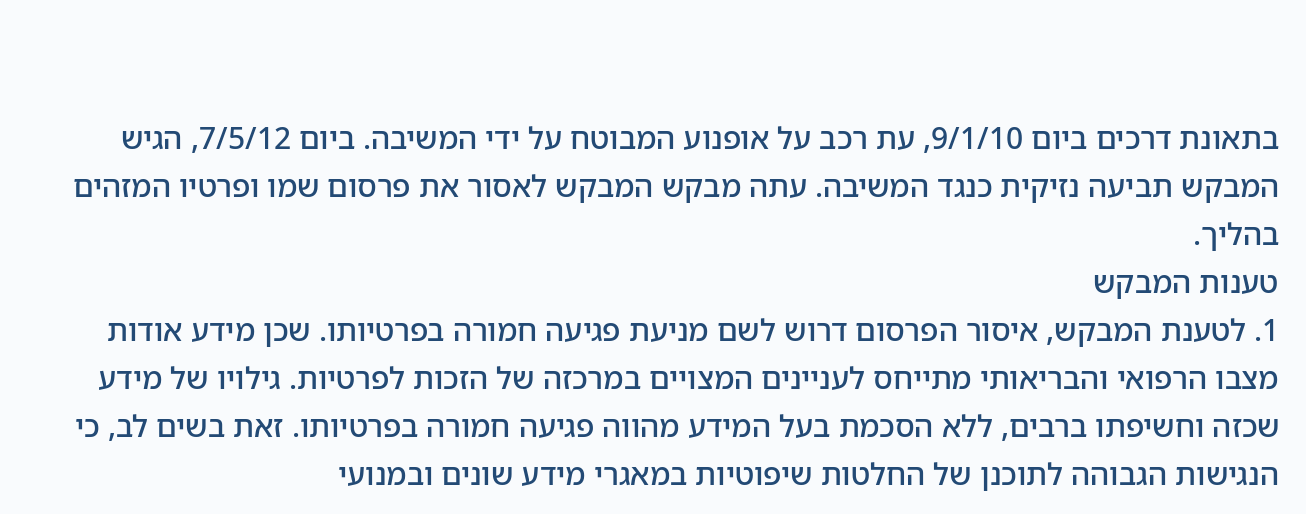בתאונת דרכים ביום 9/1/10, עת רכב על אופנוע המבוטח על ידי המשיבה. ביום 7/5/12, הגיש המבקש תביעה נזיקית כנגד המשיבה. עתה מבקש המבקש לאסור את פרסום שמו ופרטיו המזהים בהליך.
טענות המבקש
1. לטענת המבקש, איסור הפרסום דרוש לשם מניעת פגיעה חמורה בפרטיותו. שכן מידע אודות מצבו הרפואי והבריאותי מתייחס לעניינים המצויים במרכזה של הזכות לפרטיות. גילויו של מידע שכזה וחשיפתו ברבים, ללא הסכמת בעל המידע מהווה פגיעה חמורה בפרטיותו. זאת בשים לב, כי הנגישות הגבוהה לתוכנן של החלטות שיפוטיות במאגרי מידע שונים ובמנועי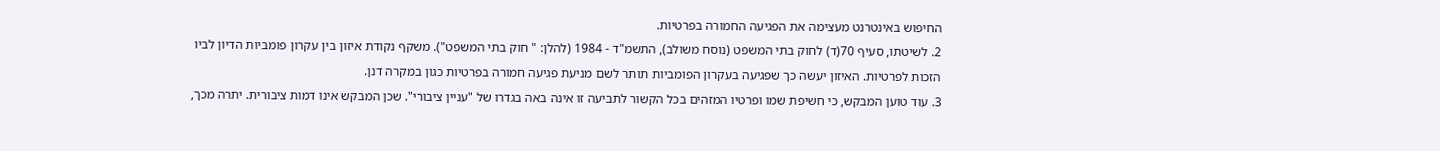החיפוש באינטרנט מעצימה את הפגיעה החמורה בפרטיות.
2. לשיטתו, סעיף 70(ד) לחוק בתי המשפט (נוסח משולב), התשמ"ד - 1984 (להלן: " חוק בתי המשפט"). משקף נקודת איזון בין עקרון פומביות הדיון לביו הזכות לפרטיות. האיזון יעשה כך שפגיעה בעקרון הפומביות תותר לשם מניעת פגיעה חמורה בפרטיות כגון במקרה דנן.
3. עוד טוען המבקש, כי חשיפת שמו ופרטיו המזהים בכל הקשור לתביעה זו אינה באה בגדרו של "עניין ציבורי". שכן המבקש אינו דמות ציבורית. יתרה מכך,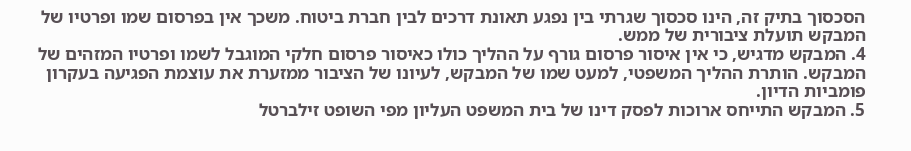הסכסוך בתיק זה, הינו סכסוך שגרתי בין נפגע תאונת דרכים לבין חברת ביטוח. משכך אין בפרסום שמו ופרטיו של המבקש תועלת ציבורית של ממש.
4. המבקש מדגיש, כי אין איסור פרסום גורף על ההליך כולו כאיסור פרסום חלקי המוגבל לשמו ופרטיו המזהים של המבקש. הותרת ההליך המשפטי, למעט שמו של המבקש, לעיונו של הציבור ממזערת את עוצמת הפגיעה בעקרון פומביות הדיון.
5. המבקש התייחס ארוכות לפסק דינו של בית המשפט העליון מפי השופט זילברטל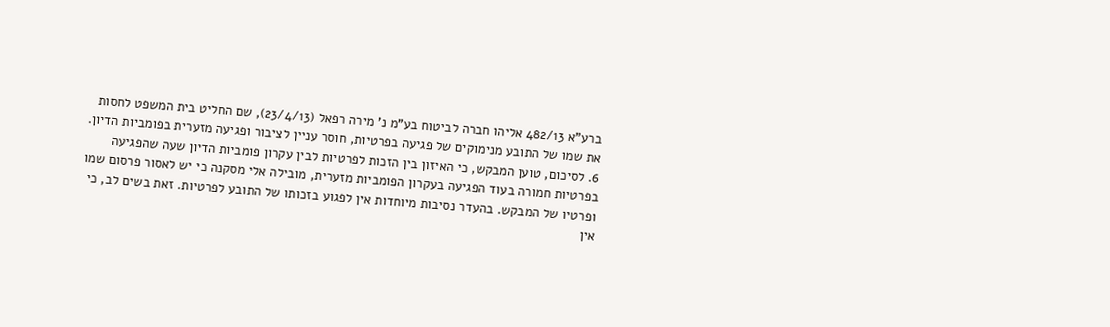ברע"א 482/13 אליהו חברה לביטוח בע"מ נ' מירה רפאל (23/4/13), שם החליט בית המשפט לחסות את שמו של התובע מנימוקים של פגיעה בפרטיות, חוסר עניין לציבור ופגיעה מזערית בפומביות הדיון.
6. לסיכום, טוען המבקש, כי האיזון בין הזכות לפרטיות לבין עקרון פומביות הדיון שעה שהפגיעה בפרטיות חמורה בעוד הפגיעה בעקרון הפומביות מזערית, מובילה אלי מסקנה כי יש לאסור פרסום שמו ופרטיו של המבקש. בהעדר נסיבות מיוחדות אין לפגוע בזכותו של התובע לפרטיות. זאת בשים לב, כי אין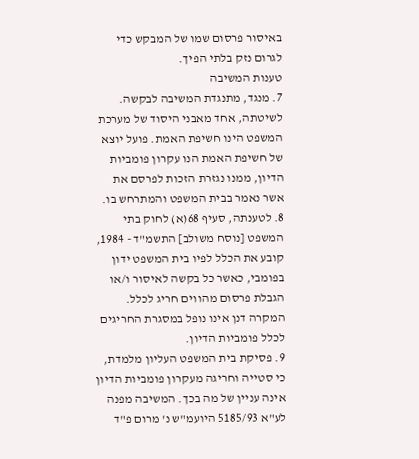באיסור פרסום שמו של המבקש כדי לגרום נזק בלתי הפיך.
טענות המשיבה
7. מנגד, מתנגדת המשיבה לבקשה. לשיטתה, אחד מאבני היסוד של מערכת המשפט הינו חשיפת האמת. פועל יוצא של חשיפת האמת הנו עקרון פומביות הדיון, ממנו נגזרת הזכות לפרסם את אשר נאמר בבית המשפט והמתרחש בו.
8. לטענתה, סעיף 68(א) לחוק בתי המשפט [נוסח משולב] התשמ"ד - 1984, קובע את הכלל לפיו בית המשפט ידון בפומבי, כאשר כל בקשה לאיסור ו/או הגבלת פרסום מהווים חריג לכלל. המקרה דנן אינו נופל במסגרת החריגים לכלל פומביות הדיון.
9. פסיקת בית המשפט העליון מלמדת, כי סטייה וחריגה מעקרון פומביות הדיון אינה עניין של מה בכך. המשיבה מפנה לע"א 5185/93 היועמ"ש נ' מרום פ"ד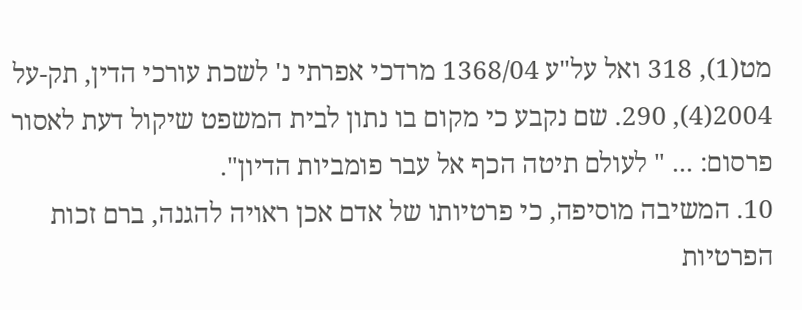מט(1), 318 ואל על"ע 1368/04 מרדכי אפרתי נ' לשכת עורכי הדין, תק-על 2004(4), 290. שם נקבע כי מקום בו נתון לבית המשפט שיקול דעת לאסור פרסום: ... " לעולם תיטה הכף אל עבר פומביות הדיון".
10. המשיבה מוסיפה, כי פרטיותו של אדם אכן ראויה להגנה, ברם זכות הפרטיות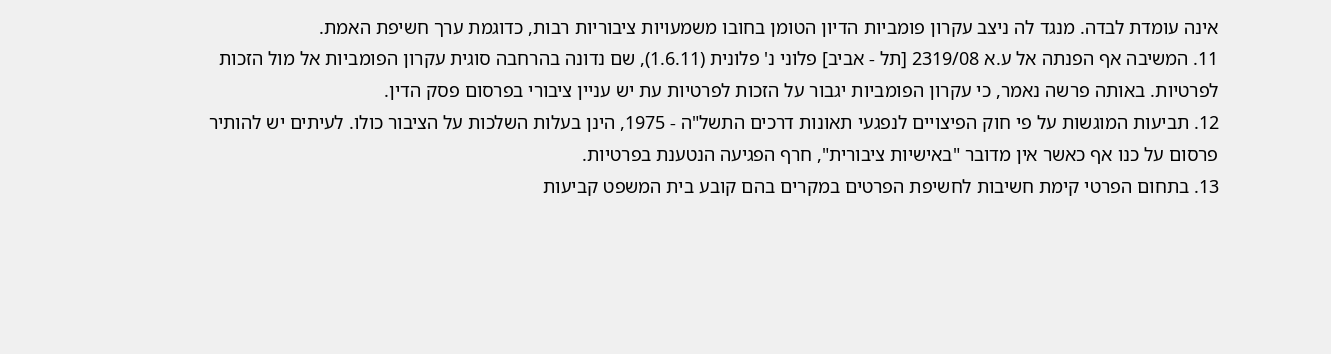אינה עומדת לבדה. מנגד לה ניצב עקרון פומביות הדיון הטומן בחובו משמעויות ציבוריות רבות, כדוגמת ערך חשיפת האמת.
11. המשיבה אף הפנתה אל ע.א 2319/08 [תל - אביב] פלוני נ' פלונית (1.6.11), שם נדונה בהרחבה סוגית עקרון הפומביות אל מול הזכות לפרטיות. באותה פרשה נאמר, כי עקרון הפומביות יגבור על הזכות לפרטיות עת יש עניין ציבורי בפרסום פסק הדין.
12. תביעות המוגשות על פי חוק הפיצויים לנפגעי תאונות דרכים התשל"ה - 1975, הינן בעלות השלכות על הציבור כולו. לעיתים יש להותיר פרסום על כנו אף כאשר אין מדובר "באישיות ציבורית", חרף הפגיעה הנטענת בפרטיות.
13. בתחום הפרטי קימת חשיבות לחשיפת הפרטים במקרים בהם קובע בית המשפט קביעות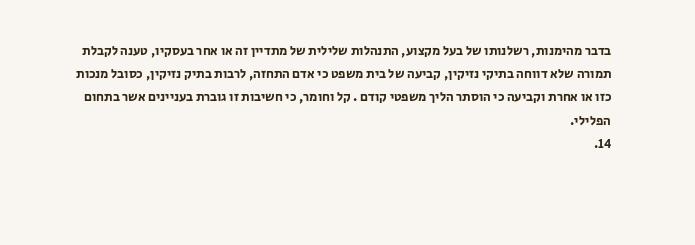בדבר מהימנות, רשלנותו של בעל מקצוע, התנהלות שלילית של מתדיין זה או אחר בעסקיו, טענה לקבלת תמורה שלא דווחה בתיקי נזיקין, קביעה של בית משפט כי אדם התחזה, לרבות בתיק נזיקין, כסובל מנכות כזו או אחרת וקביעה כי הוסתר הליך משפטי קודם . קל וחומר, כי חשיבות זו גוברת בעניינים אשר בתחום הפלילי.
14.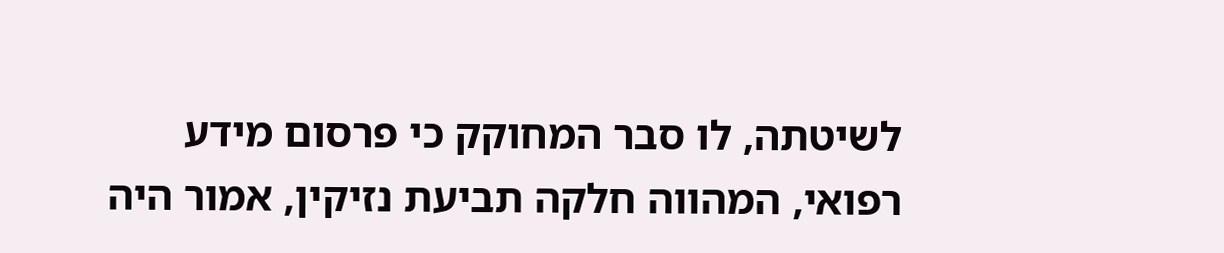לשיטתה, לו סבר המחוקק כי פרסום מידע רפואי, המהווה חלקה תביעת נזיקין, אמור היה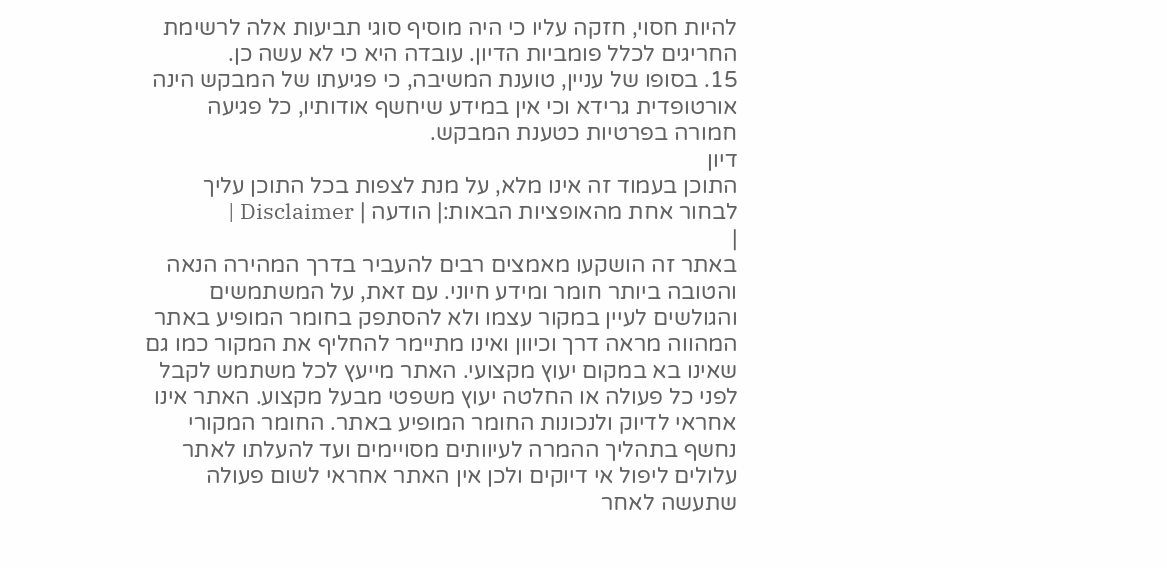להיות חסוי, חזקה עליו כי היה מוסיף סוגי תביעות אלה לרשימת החריגים לכלל פומביות הדיון. עובדה היא כי לא עשה כן.
15. בסופו של עניין, טוענת המשיבה, כי פגיעתו של המבקש הינה אורטופדית גרידא וכי אין במידע שיחשף אודותיו, כל פגיעה חמורה בפרטיות כטענת המבקש.
דיון
התוכן בעמוד זה אינו מלא, על מנת לצפות בכל התוכן עליך לבחור אחת מהאופציות הבאות:| הודעה | Disclaimer |
|
באתר זה הושקעו מאמצים רבים להעביר בדרך המהירה הנאה והטובה ביותר חומר ומידע חיוני. עם זאת, על המשתמשים והגולשים לעיין במקור עצמו ולא להסתפק בחומר המופיע באתר המהווה מראה דרך וכיוון ואינו מתיימר להחליף את המקור כמו גם שאינו בא במקום יעוץ מקצועי. האתר מייעץ לכל משתמש לקבל לפני כל פעולה או החלטה יעוץ משפטי מבעל מקצוע. האתר אינו אחראי לדיוק ולנכונות החומר המופיע באתר. החומר המקורי נחשף בתהליך ההמרה לעיוותים מסויימים ועד להעלתו לאתר עלולים ליפול אי דיוקים ולכן אין האתר אחראי לשום פעולה שתעשה לאחר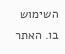השימוש בו. האתר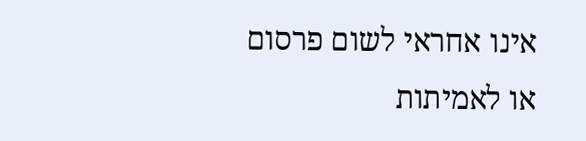אינו אחראי לשום פרסום או לאמיתות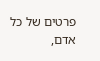פרטים של כל אדם,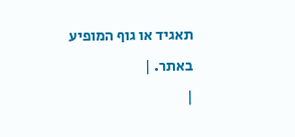תאגיד או גוף המופיע באתר. |
|